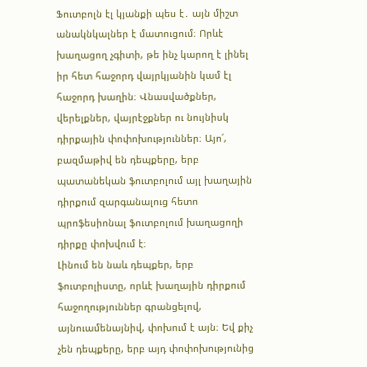Ֆուտբոլն էլ կյանքի պես է․ այն միշտ անակնկալներ է մատուցում։ Որևէ խաղացող չգիտի, թե ինչ կարող է լինել իր հետ հաջորդ վայրկյանին կամ էլ հաջորդ խաղին։ Վնասվածքներ, վերելքներ, վայրէջքներ ու նույնիսկ դիրքային փոփոխություններ։ Այո՛, բազմաթիվ են դեպքերը, երբ պատանեկան ֆուտբոլում այլ խաղային դիրքում զարգանալուց հետո պրոֆեսիոնալ ֆուտբոլում խաղացողի դիրքը փոխվում է։
Լինում են նաև դեպքեր, երբ ֆուտբոլիստը, որևէ խաղային դիրքում հաջողություններ գրանցելով, այնուամենայնիվ, փոխում է այն։ Եվ քիչ չեն դեպքերը, երբ այդ փոփոխությունից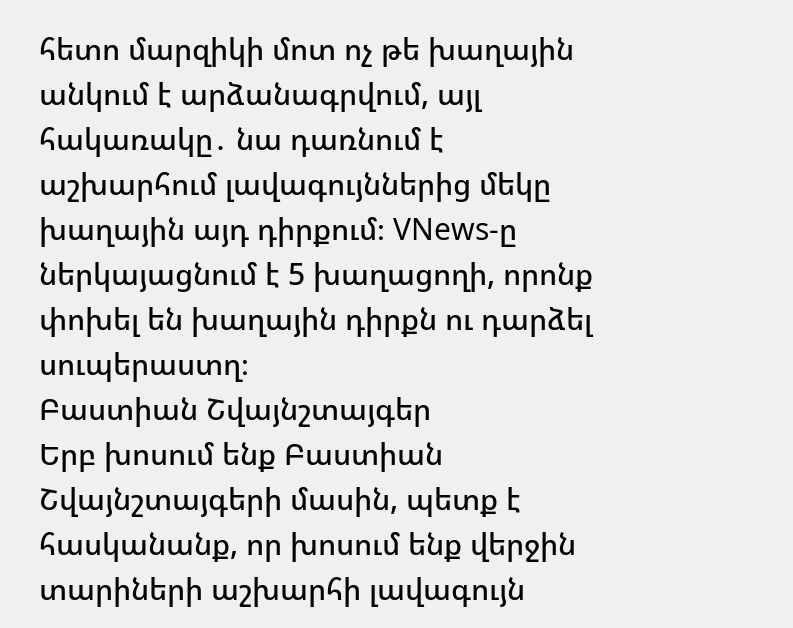հետո մարզիկի մոտ ոչ թե խաղային անկում է արձանագրվում, այլ հակառակը․ նա դառնում է աշխարհում լավագույններից մեկը խաղային այդ դիրքում։ VNews-ը ներկայացնում է 5 խաղացողի, որոնք փոխել են խաղային դիրքն ու դարձել սուպերաստղ։
Բաստիան Շվայնշտայգեր
Երբ խոսում ենք Բաստիան Շվայնշտայգերի մասին, պետք է հասկանանք, որ խոսում ենք վերջին տարիների աշխարհի լավագույն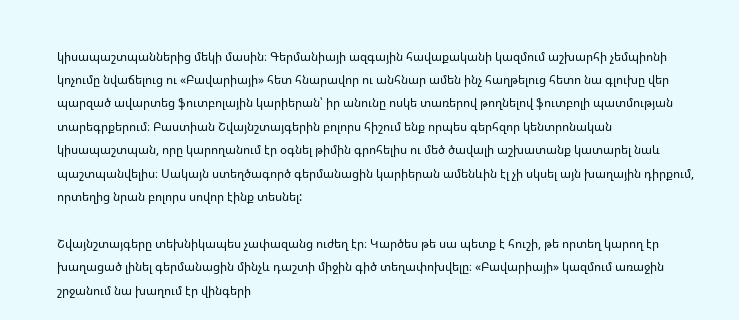կիսապաշտպաններից մեկի մասին։ Գերմանիայի ազգային հավաքականի կազմում աշխարհի չեմպիոնի կոչումը նվաճելուց ու «Բավարիայի» հետ հնարավոր ու անհնար ամեն ինչ հաղթելուց հետո նա գլուխը վեր պարզած ավարտեց ֆուտբոլային կարիերան՝ իր անունը ոսկե տառերով թողնելով ֆուտբոլի պատմության տարեգրքերում։ Բաստիան Շվայնշտայգերին բոլորս հիշում ենք որպես գերհզոր կենտրոնական կիսապաշտպան, որը կարողանում էր օգնել թիմին գրոհելիս ու մեծ ծավալի աշխատանք կատարել նաև պաշտպանվելիս։ Սակայն ստեղծագործ գերմանացին կարիերան ամենևին էլ չի սկսել այն խաղային դիրքում, որտեղից նրան բոլորս սովոր էինք տեսնել:

Շվայնշտայգերը տեխնիկապես չափազանց ուժեղ էր։ Կարծես թե սա պետք է հուշի, թե որտեղ կարող էր խաղացած լինել գերմանացին մինչև դաշտի միջին գիծ տեղափոխվելը։ «Բավարիայի» կազմում առաջին շրջանում նա խաղում էր վինգերի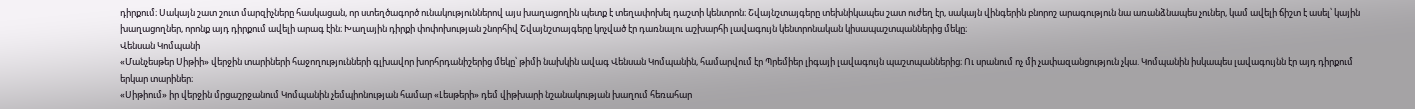դիրքում։ Սակայն շատ շուտ մարզիչները հասկացան, որ ստեղծագործ ունակություններով այս խաղացողին պետք է տեղափոխել դաշտի կենտրոն։ Շվայնշտայգերը տեխնիկապես շատ ուժեղ էր, սակայն վինգերին բնորոշ արագություն նա առանձնապես չուներ, կամ ավելի ճիշտ է ասել՝ կային խաղացողներ, որոնք այդ դիրքում ավելի արագ էին։ Խաղային դիրքի փոփոխության շնորհիվ Շվայնշտայգերը կոչված էր դառնալու աշխարհի լավագույն կենտրոնական կիսապաշտպաններից մեկը։
Վենսան Կոմպանի
«Մանչեսթեր Սիթիի» վերջին տարիների հաջողությունների գլխավոր խորհրդանիշերից մեկը՝ թիմի նախկին ավագ Վենսան Կոմպանին, համարվում էր Պրեմիեր լիգայի լավագույն պաշտպաններից։ Ու սրանում ոչ մի չափազանցություն չկա. Կոմպանին իսկապես լավագույնն էր այդ դիրքում երկար տարիներ։
«Սիթիում» իր վերջին մրցաշրջանում Կոմպանին չեմպիոնության համար «Լեսթերի» դեմ վիթխարի նշանակության խաղում հեռահար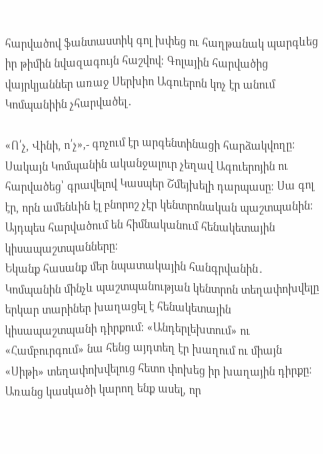հարվածով ֆանտաստիկ գոլ խփեց ու հաղթանակ պարգևեց իր թիմին նվազագույն հաշվով։ Գոլային հարվածից վայրկյաններ առաջ Սերխիո Ագուերոն կոչ էր անում Կոմպանիին չհարվածել․

«Ո՛չ, Վինի, ո՛չ»,- գոչում էր արգենտինացի հարձակվողը։
Սակայն Կոմպանին ականջալուր չեղավ Ագուերոյին ու հարվածեց՝ գրավելով Կասպեր Շմեյխելի դարպասը։ Սա գոլ էր, որն ամենևին էլ բնորոշ չէր կենտրոնական պաշտպանին։ Այդպես հարվածում են հիմնականում հենակետային կիսապաշտպանները։
Եկանք հասանք մեր նպատակային հանգրվանին․ Կոմպանին մինչև պաշտպանության կենտրոն տեղափոխվելը երկար տարիներ խաղացել է հենակետային կիսապաշտպանի դիրքում։ «Անդերլեխտում» ու «Համբուրգում» նա հենց այդտեղ էր խաղում ու միայն «Սիթի» տեղափոխվելուց հետո փոխեց իր խաղային դիրքը։ Առանց կասկածի կարող ենք ասել, որ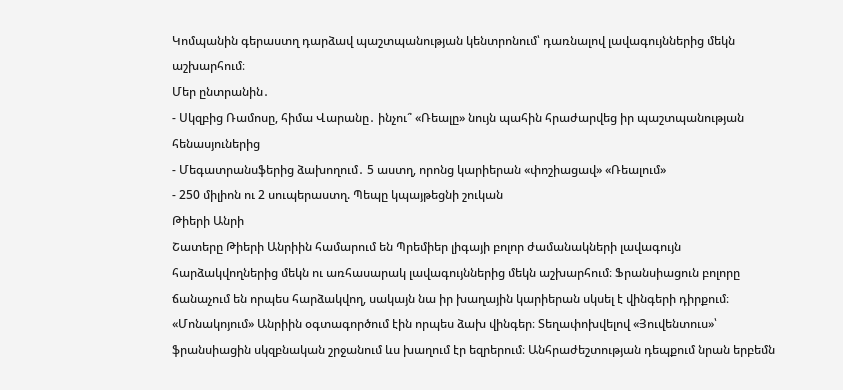Կոմպանին գերաստղ դարձավ պաշտպանության կենտրոնում՝ դառնալով լավագույններից մեկն աշխարհում։
Մեր ընտրանին․
- Սկզբից Ռամոսը, հիմա Վարանը․ ինչու՞ «Ռեալը» նույն պահին հրաժարվեց իր պաշտպանության հենասյուներից
- Մեգատրանսֆերից ձախողում․ 5 աստղ, որոնց կարիերան «փոշիացավ» «Ռեալում»
- 250 միլիոն ու 2 սուպերաստղ. Պեպը կպայթեցնի շուկան
Թիերի Անրի
Շատերը Թիերի Անրիին համարում են Պրեմիեր լիգայի բոլոր ժամանակների լավագույն հարձակվողներից մեկն ու առհասարակ լավագույններից մեկն աշխարհում։ Ֆրանսիացուն բոլորը ճանաչում են որպես հարձակվող, սակայն նա իր խաղային կարիերան սկսել է վինգերի դիրքում։
«Մոնակոյում» Անրիին օգտագործում էին որպես ձախ վինգեր։ Տեղափոխվելով «Յուվենտուս»՝ ֆրանսիացին սկզբնական շրջանում ևս խաղում էր եզրերում։ Անհրաժեշտության դեպքում նրան երբեմն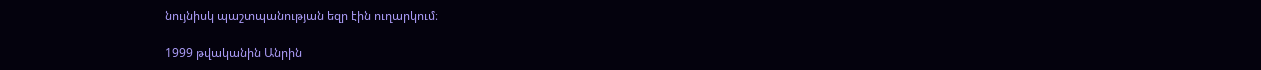նույնիսկ պաշտպանության եզր էին ուղարկում։

1999 թվականին Անրին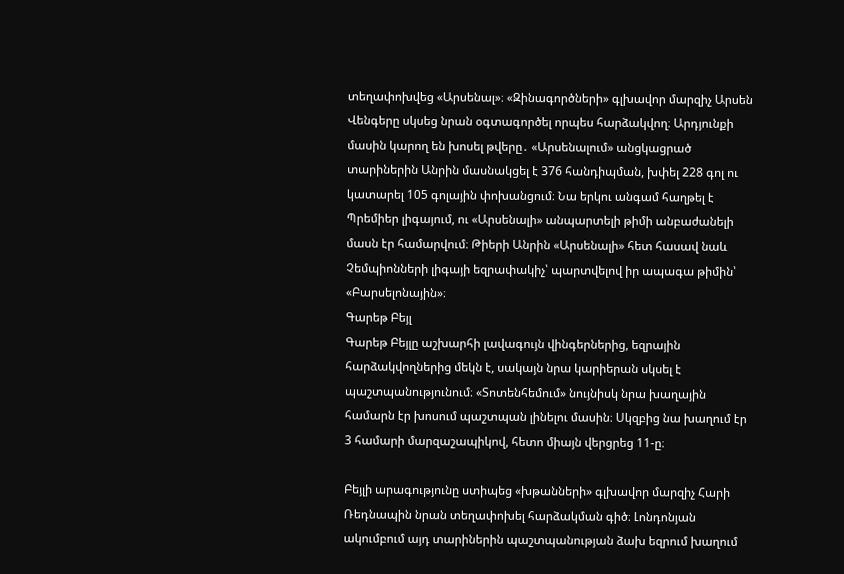տեղափոխվեց «Արսենալ»։ «Զինագործների» գլխավոր մարզիչ Արսեն Վենգերը սկսեց նրան օգտագործել որպես հարձակվող։ Արդյունքի մասին կարող են խոսել թվերը․ «Արսենալում» անցկացրած տարիներին Անրին մասնակցել է 376 հանդիպման, խփել 228 գոլ ու կատարել 105 գոլային փոխանցում։ Նա երկու անգամ հաղթել է Պրեմիեր լիգայում, ու «Արսենալի» անպարտելի թիմի անբաժանելի մասն էր համարվում։ Թիերի Անրին «Արսենալի» հետ հասավ նաև Չեմպիոնների լիգայի եզրափակիչ՝ պարտվելով իր ապագա թիմին՝ «Բարսելոնային»։
Գարեթ Բեյլ
Գարեթ Բեյլը աշխարհի լավագույն վինգերներից, եզրային հարձակվողներից մեկն է, սակայն նրա կարիերան սկսել է պաշտպանությունում։ «Տոտենհեմում» նույնիսկ նրա խաղային համարն էր խոսում պաշտպան լինելու մասին։ Սկզբից նա խաղում էր 3 համարի մարզաշապիկով, հետո միայն վերցրեց 11-ը։

Բեյլի արագությունը ստիպեց «խթանների» գլխավոր մարզիչ Հարի Ռեդնապին նրան տեղափոխել հարձակման գիծ։ Լոնդոնյան ակումբում այդ տարիներին պաշտպանության ձախ եզրում խաղում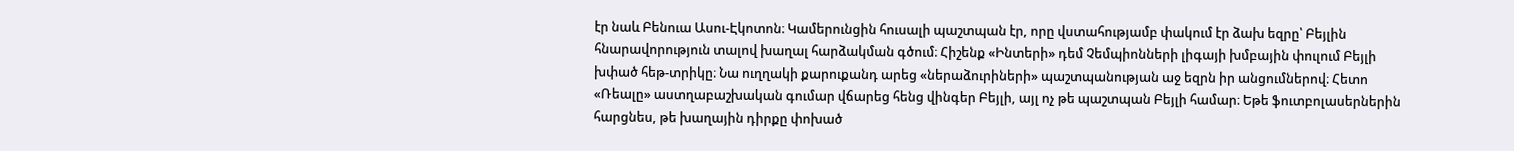էր նաև Բենուա Ասու-Էկոտոն։ Կամերունցին հուսալի պաշտպան էր, որը վստահությամբ փակում էր ձախ եզրը՝ Բեյլին հնարավորություն տալով խաղալ հարձակման գծում։ Հիշենք «Ինտերի» դեմ Չեմպիոնների լիգայի խմբային փուլում Բեյլի խփած հեթ-տրիկը։ Նա ուղղակի քարուքանդ արեց «ներաձուրիների» պաշտպանության աջ եզրն իր անցումներով։ Հետո «Ռեալը» աստղաբաշխական գումար վճարեց հենց վինգեր Բեյլի, այլ ոչ թե պաշտպան Բեյլի համար։ Եթե ֆուտբոլասերներին հարցնես, թե խաղային դիրքը փոխած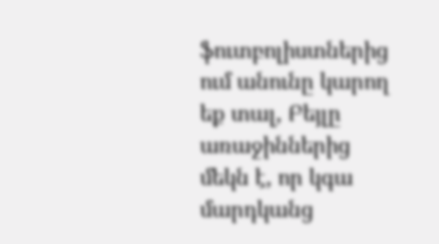ֆուտբոլիստներից ում անունը կարող եք տալ, Բեյլը առաջիններից մեկն է, որ կգա մարդկանց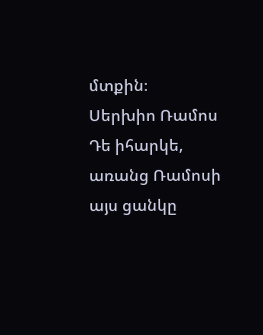մտքին։
Սերխիո Ռամոս
Դե իհարկե, առանց Ռամոսի այս ցանկը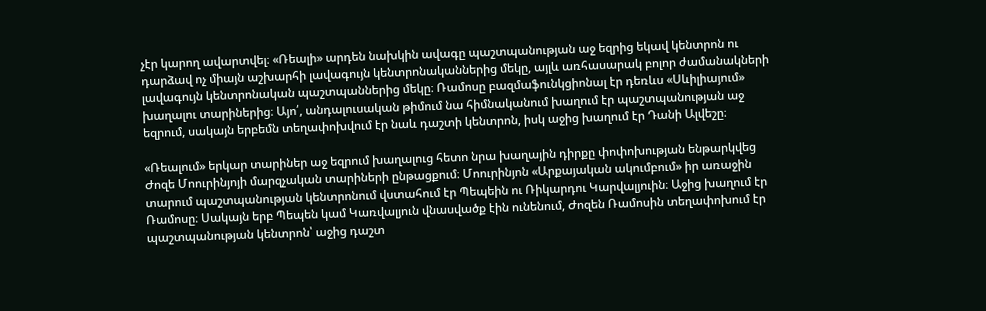չէր կարող ավարտվել։ «Ռեալի» արդեն նախկին ավագը պաշտպանության աջ եզրից եկավ կենտրոն ու դարձավ ոչ միայն աշխարհի լավագույն կենտրոնականներից մեկը, այլև առհասարակ բոլոր ժամանակների լավագույն կենտրոնական պաշտպաններից մեկը։ Ռամոսը բազմաֆունկցիոնալ էր դեռևս «Սևիլիայում» խաղալու տարիներից։ Այո՛, անդալուսական թիմում նա հիմնականում խաղում էր պաշտպանության աջ եզրում, սակայն երբեմն տեղափոխվում էր նաև դաշտի կենտրոն, իսկ աջից խաղում էր Դանի Ալվեշը։

«Ռեալում» երկար տարիներ աջ եզրում խաղալուց հետո նրա խաղային դիրքը փոփոխության ենթարկվեց Ժոզե Մոուրինյոյի մարզչական տարիների ընթացքում։ Մոուրինյոն «Արքայական ակումբում» իր առաջին տարում պաշտպանության կենտրոնում վստահում էր Պեպեին ու Ռիկարդու Կարվալյուին։ Աջից խաղում էր Ռամոսը։ Սակայն երբ Պեպեն կամ Կառվալյուն վնասվածք էին ունենում, Ժոզեն Ռամոսին տեղափոխում էր պաշտպանության կենտրոն՝ աջից դաշտ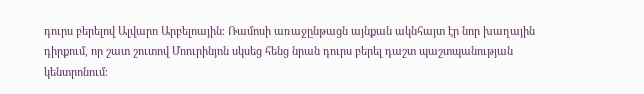դուրս բերելով Ալվարո Արբելոային։ Ռամոսի առաջընթացն այնքան ակնհայտ էր նոր խաղային դիրքում, որ շատ շուտով Մոուրինյոն սկսեց հենց նրան դուրս բերել դաշտ պաշտպանության կենտրոնում։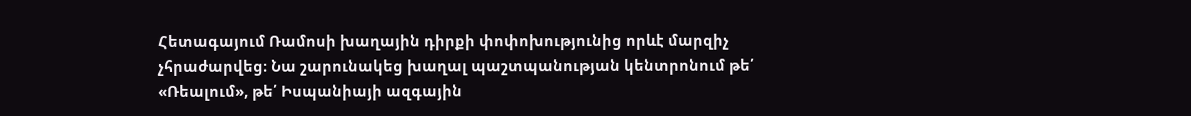Հետագայում Ռամոսի խաղային դիրքի փոփոխությունից որևէ մարզիչ չհրաժարվեց։ Նա շարունակեց խաղալ պաշտպանության կենտրոնում թե՛ «Ռեալում», թե՛ Իսպանիայի ազգային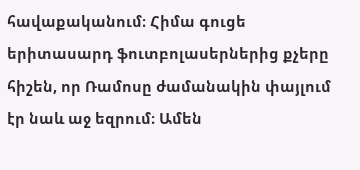հավաքականում։ Հիմա գուցե երիտասարդ ֆուտբոլասերներից քչերը հիշեն, որ Ռամոսը ժամանակին փայլում էր նաև աջ եզրում։ Ամեն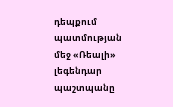դեպքում պատմության մեջ «Ռեալի» լեգենդար պաշտպանը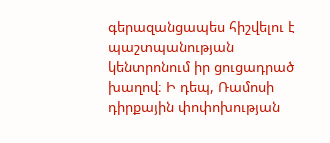գերազանցապես հիշվելու է պաշտպանության կենտրոնում իր ցուցադրած խաղով։ Ի դեպ, Ռամոսի դիրքային փոփոխության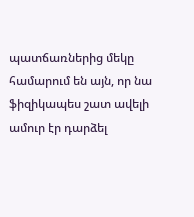պատճառներից մեկը համարում են այն, որ նա ֆիզիկապես շատ ավելի ամուր էր դարձել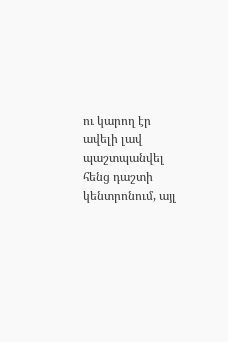ու կարող էր ավելի լավ պաշտպանվել հենց դաշտի կենտրոնում, այլ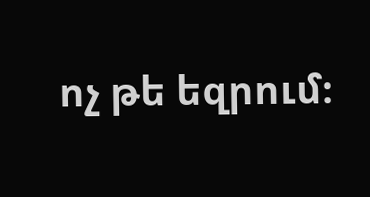ոչ թե եզրում։